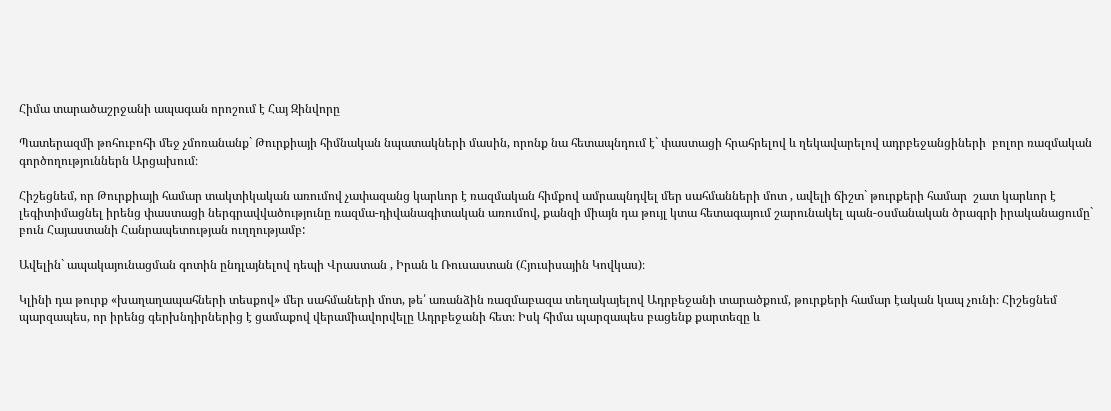Հիմա տարածաշրջանի ապագան որոշում է Հայ Զինվորը

Պատերազմի թոհուբոհի մեջ չմոռանանք` Թուրքիայի հիմնական նպատակների մասին, որոնք նա հետապնդում է` փաստացի հրահրելով և ղեկավարելով ադրբեջանցիների  բոլոր ռազմական գործողություններն Արցախում։

Հիշեցնեմ, որ Թուրքիայի համար տակտիկական առումով չափազանց կարևոր է ռազմական հիմքով ամրապնդվել մեր սահմանների մոտ , ավելի ճիշտ` թուրքերի համար  շատ կարևոր է լեգիտիմացնել իրենց փաստացի ներգրավվածությունը ռազմա-դիվանագիտական առումով, քանզի միայն դա թույլ կտա հետագայում շարունակել պան-օսմանական ծրագրի իրականացումը` բուն Հայաստանի Հանրապետության ուղղությամբ:

Ավելին` ապակայունացման գոտին ընդլայնելով դեպի Վրաստան , Իրան և Ռուսաստան (Հյուսիսային Կովկաս)։

Կլինի դա թուրք «խաղաղապահների տեսքով» մեր սահմաների մոտ, թե՛ առանձին ռազմաբազա տեղակայելով Ադրբեջանի տարածքում, թուրքերի համար էական կապ չունի։ Հիշեցնեմ պարզապես, որ իրենց գերխնդիրներից է ցամաքով վերամիավորվելը Ադրբեջանի հետ։ Իսկ հիմա պարզապես բացենք քարտեզը և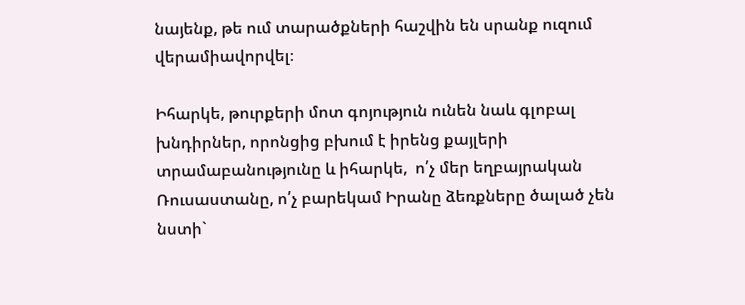նայենք, թե ում տարածքների հաշվին են սրանք ուզում  վերամիավորվել։

Իհարկե, թուրքերի մոտ գոյություն ունեն նաև գլոբալ խնդիրներ, որոնցից բխում է իրենց քայլերի տրամաբանությունը և իհարկե,  ո՛չ մեր եղբայրական Ռուսաստանը, ո՛չ բարեկամ Իրանը ձեռքները ծալած չեն նստի`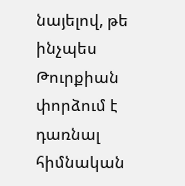նայելով, թե ինչպես Թուրքիան փորձում է դառնալ հիմնական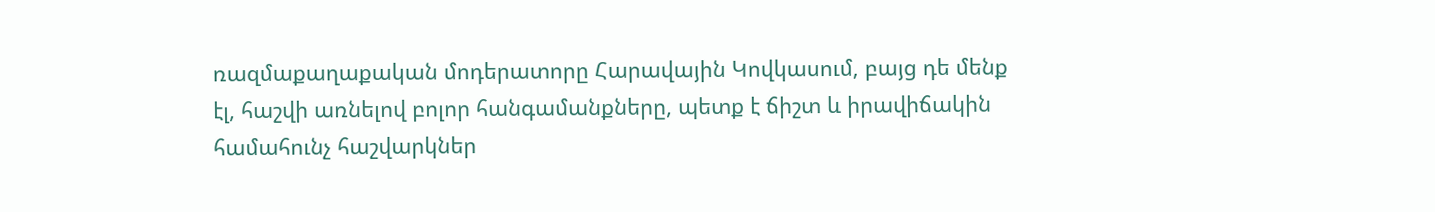ռազմաքաղաքական մոդերատորը Հարավային Կովկասում, բայց դե մենք էլ, հաշվի առնելով բոլոր հանգամանքները, պետք է ճիշտ և իրավիճակին համահունչ հաշվարկներ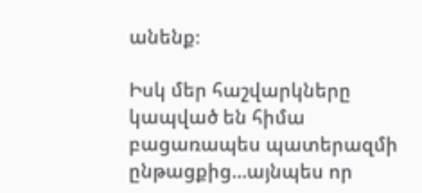անենք։

Իսկ մեր հաշվարկները կապված են հիմա բացառապես պատերազմի ընթացքից…այնպես որ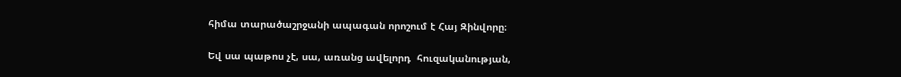հիմա տարածաշրջանի ապագան որոշում է Հայ Զինվորը։

Եվ սա պաթոս չէ, սա, առանց ավելորդ  հուզականության,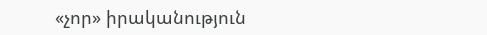«չոր» իրականություն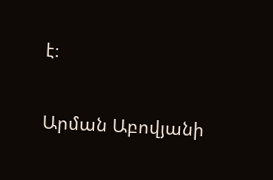է։

Արման Աբովյանի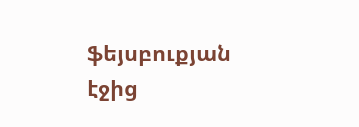ֆեյսբուքյան էջից